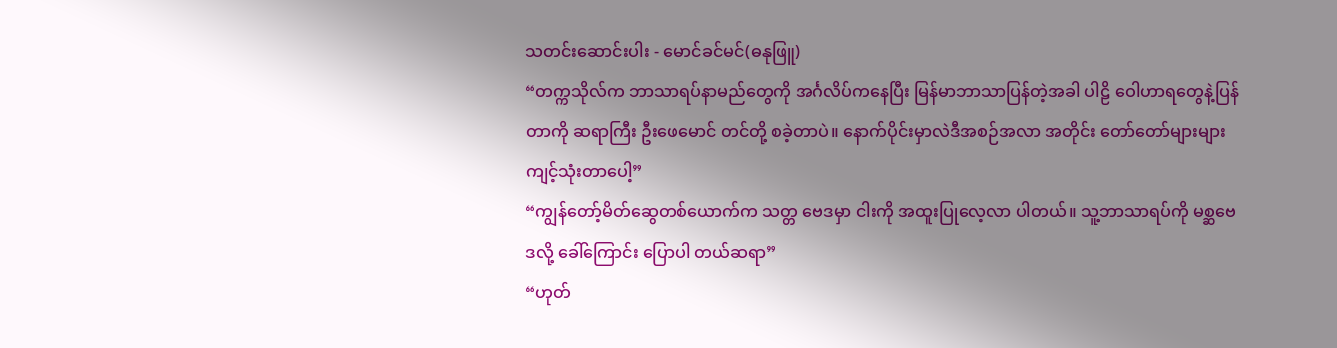သတင်းဆောင်းပါး - မောင်ခင်မင်(ဓနုဖြူ)
“တက္ကသိုလ်က ဘာသာရပ်နာမည်တွေကို အင်္ဂလိပ်ကနေပြီး မြန်မာဘာသာပြန်တဲ့အခါ ပါဠိ ဝေါဟာရတွေနဲ့ပြန်တာကို ဆရာကြီး ဦးဖေမောင် တင်တို့ စခဲ့တာပဲ။ နောက်ပိုင်းမှာလဲဒီအစဉ်အလာ အတိုင်း တော်တော်များများ ကျင့်သုံးတာပေါ့”
“ကျွန်တော့်မိတ်ဆွေတစ်ယောက်က သတ္တ ဗေဒမှာ ငါးကို အထူးပြုလေ့လာ ပါတယ်။ သူ့ဘာသာရပ်ကို မစ္ဆဗေဒလို့ ခေါ်ကြောင်း ပြောပါ တယ်ဆရာ”
“ဟုတ်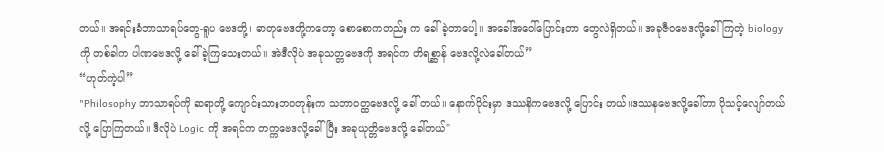တယ်။ အရင်းခံဘာသာရပ်တွေ-ရူပ ဗေဒတို့၊ ဓာတုဗေဒတို့ကတော့ စောစောကတည်း က ခေါ်ခဲ့တာပေါ့။ အခေါ်အဝေါ်ပြောင်းတာ တွေလဲရှိတယ်။ အခုဇီဝဗေဒလို့ခေါ်ကြတဲ့ biology ကို တစ်ခါက ပါဏဗေဒလို့ ခေါ်ခဲ့ကြသေးတယ်။ အဲဒီလိုပဲ အခုသတ္တဗေဒကို အရင်က တိရစ္ဆာန် ဗေဒလို့လဲခေါ်တယ်”
“ဟုတ်ကဲ့ပါ”
"Philosophy ဘာသာရပ်ကို ဆရာတို့ ကျောင်းသားဘဝတုန်းက သဘာဝတ္ထဗေဒလို့ ခေါ် တယ်။ နောက်ပိုင်းမှာ ဒဿနိကဗေဒလို့ ပြောင်း တယ်။ဒဿနဗေဒလို့ခေါ်တာ ပိုသင့်လျော်တယ်လို့ ပြောကြတယ်။ ဒီလိုပဲ Logic ကို အရင်က တက္ကဗေဒလို့ခေါ်ပြီး အခုယုတ္တိဗေဒလို့ ခေါ်တယ်"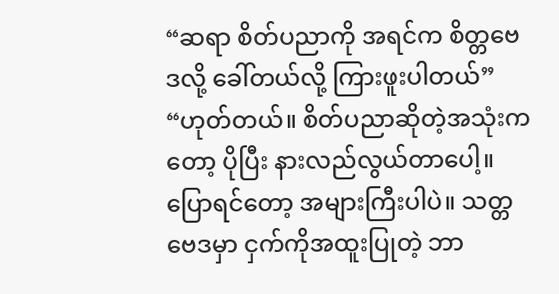“ဆရာ စိတ်ပညာကို အရင်က စိတ္တဗေဒလို့ ခေါ်တယ်လို့ ကြားဖူးပါတယ်”
“ဟုတ်တယ်။ စိတ်ပညာဆိုတဲ့အသုံးကတော့ ပိုပြီး နားလည်လွယ်တာပေါ့။ ပြောရင်တော့ အများကြီးပါပဲ။ သတ္တဗေဒမှာ ငှက်ကိုအထူးပြုတဲ့ ဘာ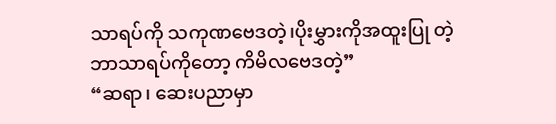သာရပ်ကို သကုဏဗေဒတဲ့၊ပိုးမွှားကိုအထူးပြု တဲ့ဘာသာရပ်ကိုတော့ ကိမိလဗေဒတဲ့”
“ဆရာ၊ ဆေးပညာမှာ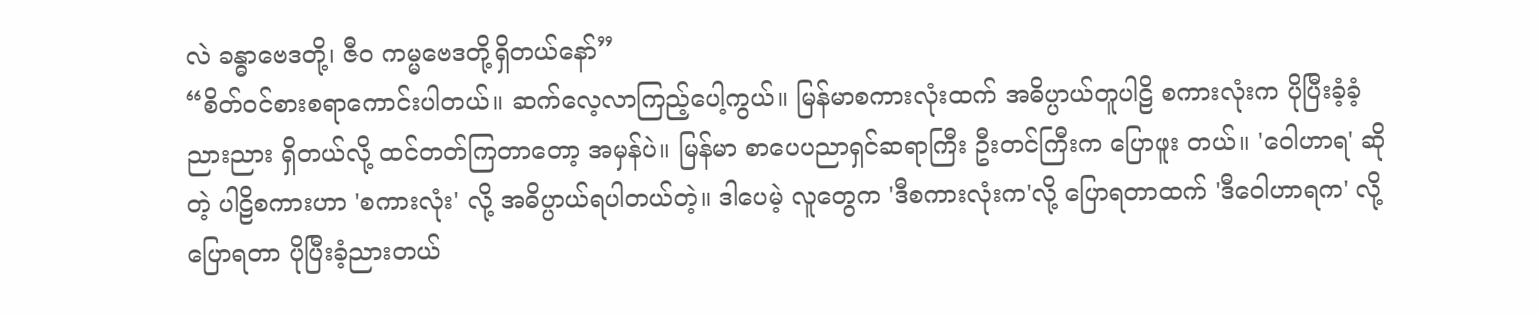လဲ ခန္ဓာဗေဒတို့၊ ဇီဝ ကမ္မဗေဒတို့ရှိတယ်နော်”
“စိတ်ဝင်စားစရာကောင်းပါတယ်။ ဆက်လေ့လာကြည့်ပေါ့ကွယ်။ မြန်မာစကားလုံးထက် အဓိပ္ပာယ်တူပါဠိ စကားလုံးက ပိုပြီးခံ့ခံ့ညားညား ရှိတယ်လို့ ထင်တတ်ကြတာတော့ အမှန်ပဲ။ မြန်မာ စာပေပညာရှင်ဆရာကြီး ဦးတင်ကြီးက ပြောဖူး တယ်။ 'ဝေါဟာရ' ဆိုတဲ့ ပါဠိစကားဟာ 'စကားလုံး' လို့ အဓိပ္ပာယ်ရပါတယ်တဲ့။ ဒါပေမဲ့ လူတွေက 'ဒီစကားလုံးက'လို့ ပြောရတာထက် 'ဒီဝေါဟာရက' လို့ ပြောရတာ ပိုပြီးခံ့ညားတယ်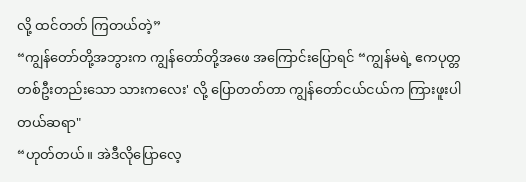လို့ ထင်တတ် ကြတယ်တဲ့”
“ကျွန်တော်တို့အဘွားက ကျွန်တော်တို့အဖေ အကြောင်းပြောရင် “ကျွန်မရဲ့ ဧကပုတ္တတစ်ဦးတည်းသော သားကလေး' လို့ ပြောတတ်တာ ကျွန်တော်ငယ်ငယ်က ကြားဖူးပါတယ်ဆရာ"
“ဟုတ်တယ်။ အဲဒီလိုပြောလေ့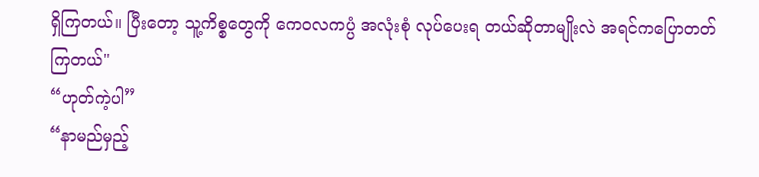ရှိကြတယ်။ ပြီးတော့ သူ့ကိစ္စတွေကို ကေဝလကပ္ပံ အလုံးစုံ လုပ်ပေးရ တယ်ဆိုတာမျိုးလဲ အရင်ကပြောတတ် ကြတယ်"
“ဟုတ်ကဲ့ပါ”
“နာမည်မှည့်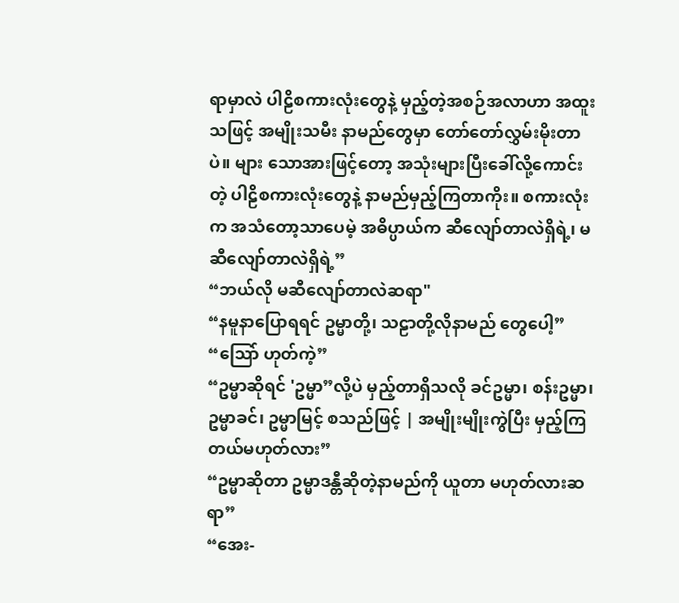ရာမှာလဲ ပါဠိစကားလုံးတွေနဲ့ မှည့်တဲ့အစဉ်အလာဟာ အထူးသဖြင့် အမျိုးသမီး နာမည်တွေမှာ တော်တော်လွှမ်းမိုးတာပဲ။ များ သောအားဖြင့်တော့ အသုံးများပြီးခေါ်လို့ကောင်းတဲ့ ပါဠိစကားလုံးတွေနဲ့ နာမည်မှည့်ကြတာကိုး။ စကားလုံးက အသံတော့သာပေမဲ့ အဓိပ္ပာယ်က ဆီလျော်တာလဲရှိရဲ့၊ မဆီလျော်တာလဲရှိရဲ့”
“ဘယ်လို မဆီလျော်တာလဲဆရာ"
“နမူနာပြောရရင် ဥမ္မာတို့၊ သဠာတို့လိုနာမည် တွေပေါ့”
“သြော် ဟုတ်ကဲ့”
“ဥမ္မာဆိုရင် 'ဥမ္မာ”လို့ပဲ မှည့်တာရှိသလို ခင်ဥမ္မာ၊ စန်းဥမ္မာ၊ ဥမ္မာခင်၊ ဥမ္မာမြင့် စသည်ဖြင့် | အမျိုးမျိုးကွဲပြီး မှည့်ကြတယ်မဟုတ်လား”
“ဥမ္မာဆိုတာ ဥမ္မာဒန္တီဆိုတဲ့နာမည်ကို ယူတာ မဟုတ်လားဆရာ”
“အေး-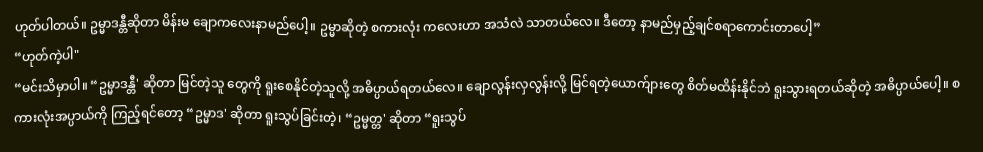ဟုတ်ပါတယ်။ ဥမ္မာဒန္တီဆိုတာ မိန်းမ ချောကလေးနာမည်ပေါ့။ ဥမ္မာဆိုတဲ့ စကားလုံး ကလေးဟာ အသံလဲ သာတယ်လေ။ ဒီတော့ နာမည်မှည့်ချင်စရာကောင်းတာပေါ့”
“ဟုတ်ကဲ့ပါ"
“မင်းသိမှာပါ။ “ဥမ္မာဒန္တီ' ဆိုတာ မြင်တဲ့သူ တွေကို ရူးစေနိုင်တဲ့သူလို့ အဓိပ္ပာယ်ရတယ်လေ။ ချောလွန်းလှလွန်းလို့ မြင်ရတဲ့ယောက်ျားတွေ စိတ်မထိန်းနိုင်ဘဲ ရူးသွားရတယ်ဆိုတဲ့ အဓိပ္ပာယ်ပေါ့။ စကားလုံးအပ္ပာယ်ကို ကြည့်ရင်တော့ “ဥမ္မာဒ' ဆိုတာ ရူးသွပ်ခြင်းတဲ့၊ “ဥမ္မတ္တ' ဆိုတာ “ရူးသွပ်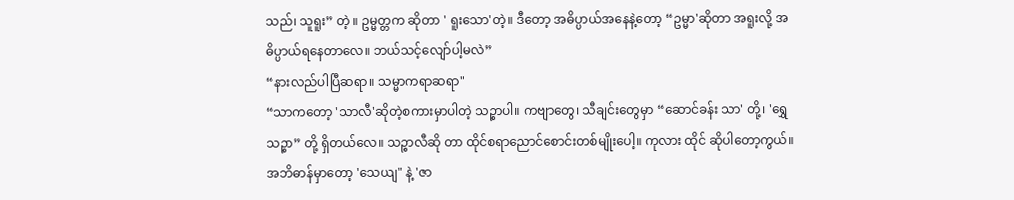သည်၊ သူရူး” တဲ့ ။ ဥမ္မတ္တက ဆိုတာ ' ရူးသော'တဲ့။ ဒီတော့ အဓိပ္ပာယ်အနေနဲ့တော့ “ဥမ္မာ'ဆိုတာ အရူးလို့ အဓိပ္ပာယ်ရနေတာလေ။ ဘယ်သင့်လျော်ပါ့မလဲ”
“နားလည်ပါပြီဆရာ။ သမ္မာကရာဆရာ"
“သာကတော့ 'သာလီ'ဆိုတဲ့စကားမှာပါတဲ့ သဉ္စာပါ။ ကဗျာတွေ၊ သီချင်းတွေမှာ “ဆောင်ခန်း သာ' တို့၊ 'ရွှေသဉ္စာ” တို့ ရှိတယ်လေ။ သဉ္စာလီဆို တာ ထိုင်စရာညောင်စောင်းတစ်မျိုးပေါ့။ ကုလား ထိုင် ဆိုပါတော့ကွယ်။ အဘိဓာန်မှာတော့ 'သေယျ" နဲ့ 'ဇာ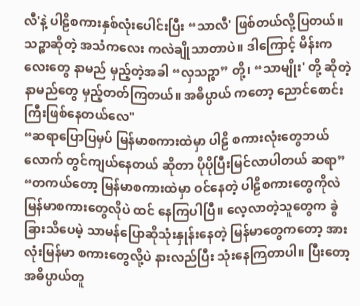လီ'နဲ့ ပါဠိစကားနှစ်လုံးပေါင်းပြီး “သာလီ' ဖြစ်တယ်လို့ပြတယ်။ သဉ္စာဆိုတဲ့ အသံကလေး ကလဲချိုသာတာပဲ။ ဒါကြောင့် မိန်းကလေးတွေ နာမည် မှည့်တဲ့အခါ “လှသဉ္စာ” တို့၊ “သာမျိုး' တို့ ဆိုတဲ့ နာမည်တွေ မှည့်တတ်ကြတယ်။ အဓိပ္ပာယ် ကတော့ ညောင်စောင်းကြီးဖြစ်နေတယ်လေ"
“ဆရာပြောပြမှပ် မြန်မာစကားထဲမှာ ပါဠိ စကားလုံးတွေဘယ်လောက် တွင်ကျယ်နေတယ် ဆိုတာ ပိုပိုပြီးမြင်လာပါတယ် ဆရာ”
“တကယ်တော့ မြန်မာစကားထဲမှာ ဝင်နေတဲ့ ပါဠိစကားတွေကိုလဲ မြန်မာစကားတွေလိုပဲ ထင် နေကြပါပြီ။ လေ့လာတဲ့သူတွေက ခွဲခြားသိပေမဲ့ သာမန်ပြောဆိုသုံးနှုန်းနေတဲ့ မြန်မာတွေကတော့ အားလုံးမြန်မာ စကားတွေလို့ပဲ နားလည်ပြီး သုံးနေကြတာပါ။ ပြီးတော့ အဓိပ္ပာယ်တူ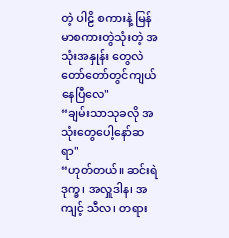တဲ့ ပါဠိ စကားနဲ့ မြန်မာစကားတွဲသုံးတဲ့ အသုံးအနှုန်း တွေလဲ တော်တော်တွင်ကျယ်နေပြီလေ"
“ချမ်းသာသုခလို အသုံးတွေပေါ့နော်ဆရာ"
“ဟုတ်တယ်။ ဆင်းရဲဒုက္ခ၊ အလှူဒါန၊ အကျင့် သီလ၊ တရား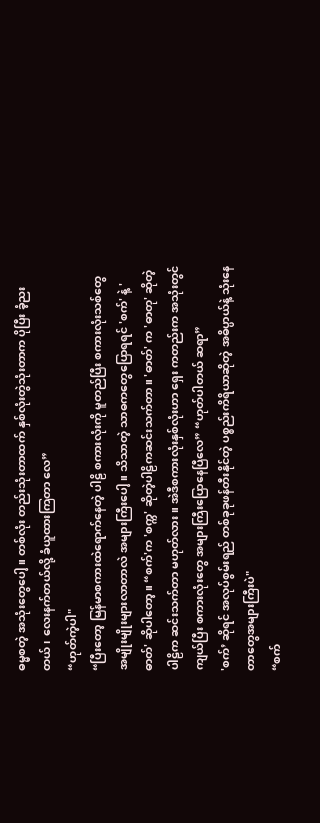ဓမ္မစတဲ့ အသုံးတွေပေါ့။ တစ်လုံး တည်းသုံးတာထက် နှစ်လုံးတွဲသုံးတာက ပိုပြီး ခံ့ညးတယ်၊ လေးနက်တယ်လို့ ခံယူထားကြတာ လေ”
“ဟုတ်ကဲ့ပါ"
“ပြီးတော့ မြန်မာစကားထဲရောက်နေတဲ့ ပါဠိ စကားလုံးကို မူတည်ပြီး စကားလုံးသစ်တွေ အမျိုးမျိုးများလာတာလဲ အများကြီးပေါ့။ သိသာတဲ့ သာဓကတွေပြောရရင် 'စက်' နဲ့ 'ဓာတ်' ဆိုပါတော့။ “စက်'က 'စက္က' ဆိုတဲ့ပါဠိကဆင်းသက်တာ။ 'ဓာတ်' က 'ဓာတု' ဆိုတဲ့ ပါဠိက ဆင်းသက်တာ မဟုတ်လား။ အဲဒီစကားလုံးနှစ်လုံးဟာ ရှေး ကတည်းက အသုံးတွင်ကျယ်ပြီး စကားလုံးတွေ အများကြီးပြောနေပြီလေ” “ဟုတ်ပါတယ် ဆရာ”
'စက်’ ဆိုရင် အလုပ်စွမ်းရည် တစ်ခုခုဖန်တီးနိုင်တဲ့ ပစ္စည်းကိရိယာဆိုတဲ့ အဓိပ္ပာယ်နဲ့ သုံးနေတာတွေအများကြီးပဲ"
“စက်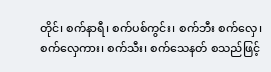တိုင်၊ စက်နာရီ၊ စက်ပစ်ကွင်း၊ စက်ဘီး စက်လှေ၊ စက်လှေကား၊ စက်သီး၊ စက်သေနတ် စသည်ဖြင့်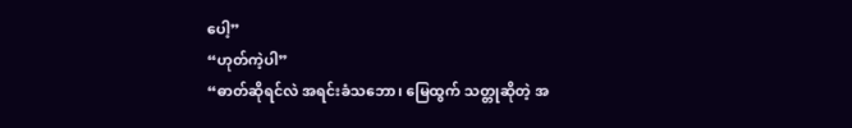ပေါ့”
“ဟုတ်ကဲ့ပါ”
“ဓာတ်ဆိုရင်လဲ အရင်းခံသဘော၊ မြေထွက် သတ္တုဆိုတဲ့ အ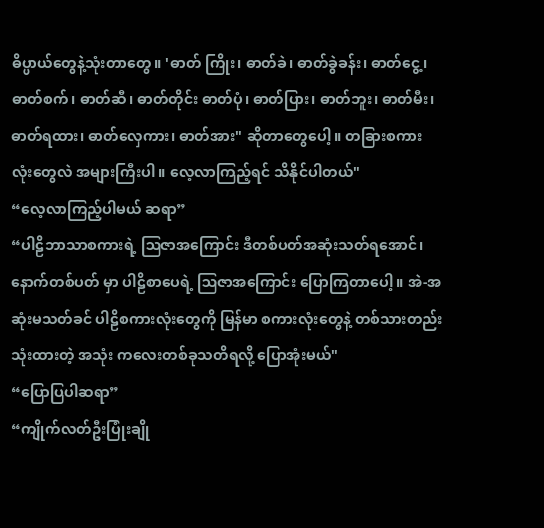ဓိပ္ပာယ်တွေနဲ့သုံးတာတွေ။ 'ဓာတ် ကြိုး၊ ဓာတ်ခဲ၊ ဓာတ်ခွဲခန်း၊ ဓာတ်ငွေ့၊ ဓာတ်စက်၊ ဓာတ်ဆီ၊ ဓာတ်တိုင်း ဓာတ်ပုံ၊ ဓာတ်ပြား၊ ဓာတ်ဘူး၊ ဓာတ်မီး၊ ဓာတ်ရထား၊ ဓာတ်လှေကား၊ ဓာတ်အား" ဆိုတာတွေပေါ့။ တခြားစကားလုံးတွေလဲ အများကြီးပါ။ လေ့လာကြည့်ရင် သိနိုင်ပါတယ်"
“လေ့လာကြည့်ပါမယ် ဆရာ”
“ပါဠိဘာသာစကားရဲ့ ဩဇာအကြောင်း ဒီတစ်ပတ်အဆုံးသတ်ရအောင်၊ နောက်တစ်ပတ် မှာ ပါဠိစာပေရဲ့ ဩဇာအကြောင်း ပြောကြတာပေါ့။ အဲ-အဆုံးမသတ်ခင် ပါဠိစကားလုံးတွေကို မြန်မာ စကားလုံးတွေနဲ့ တစ်သားတည်းသုံးထားတဲ့ အသုံး ကလေးတစ်ခုသတိရလို့ ပြောအုံးမယ်"
“ပြောပြပါဆရာ”
“ကျိုက်လတ်ဦးပြုံးချို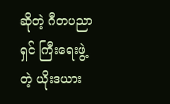ဆိုတဲ့ ဂီတပညာရှင် ကြီးရေးဖွဲ့တဲ့ ယိုးဒယား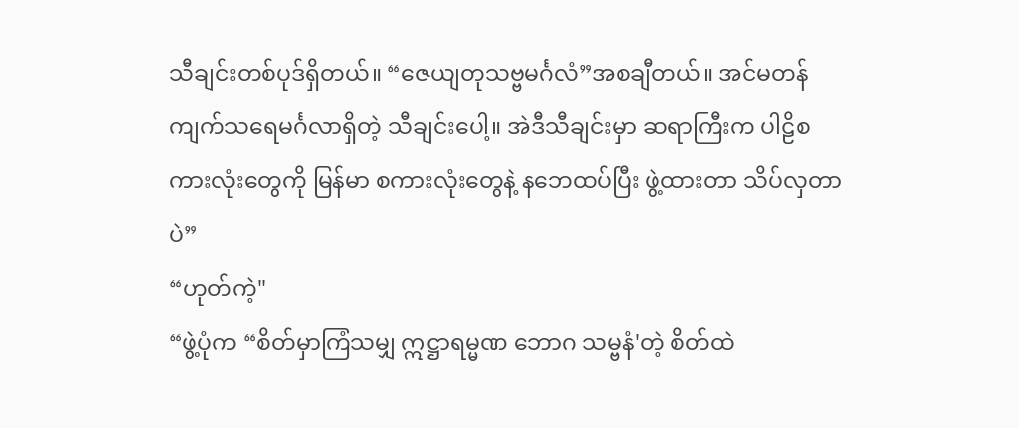သီချင်းတစ်ပုဒ်ရှိတယ်။ “ဇေယျတုသဗ္ဗမင်္ဂလံ”အစချီတယ်။ အင်မတန် ကျက်သရေမင်္ဂလာရှိတဲ့ သီချင်းပေါ့။ အဲဒီသီချင်းမှာ ဆရာကြီးက ပါဠိစကားလုံးတွေကို မြန်မာ စကားလုံးတွေနဲ့ နဘေထပ်ပြီး ဖွဲ့ထားတာ သိပ်လှတာပဲ”
“ဟုတ်ကဲ့"
“ဖွဲ့ပုံက “စိတ်မှာကြံသမျှ ဣဋ္ဌာရမ္မဏ ဘောဂ သမ္ဗနံ'တဲ့ စိတ်ထဲ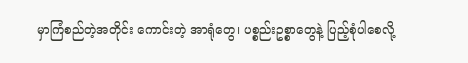မှာကြံစည်တဲ့အတိုင်း ကောင်းတဲ့ အာရုံတွေ၊ ပစ္စည်းဥစ္စာတွေနဲ့ ပြည့်စုံပါစေလို့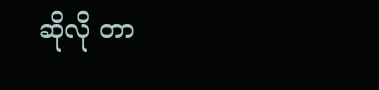ဆိုလို တာ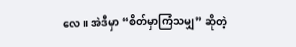လေ။ အဲဒီမှာ “စိတ်မှာကြံသမျှ” ဆိုတဲ့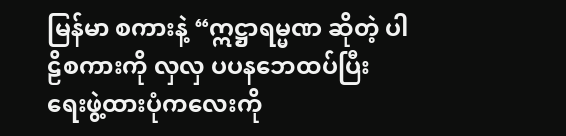မြန်မာ စကားနဲ့ “ဣဋ္ဌာရမ္မဏ ဆိုတဲ့ ပါဠိစကားကို လှလှ ပပနဘေထပ်ပြီး ရေးဖွဲ့ထားပုံကလေးကို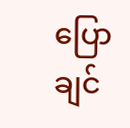ပြောချင်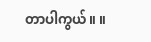တာပါကွယ်။ ။